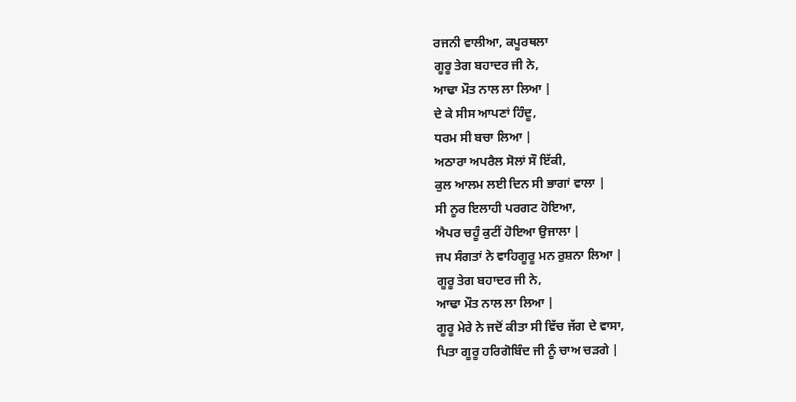ਰਜਨੀ ਵਾਲੀਆ, ਕਪੂਰਥਲਾ
ਗੂਰੂ ਤੇਗ ਬਹਾਦਰ ਜੀ ਨੇ,
ਆਢਾ ਮੌਤ ਨਾਲ ਲਾ ਲਿਆ |
ਦੇ ਕੇ ਸੀਸ ਆਪਣਾਂ ਹਿੰਦੂ,
ਧਰਮ ਸੀ ਬਚਾ ਲਿਆ |
ਅਠਾਰਾ ਅਪਰੈਲ ਸੋਲਾਂ ਸੌ ਇੱਕੀ,
ਕੁਲ ਆਲਮ ਲਈ ਦਿਨ ਸੀ ਭਾਗਾਂ ਵਾਲਾ |
ਸੀ ਨੂਰ ਇਲਾਹੀ ਪਰਗਟ ਹੋਇਆ,
ਐਪਰ ਚਹੂੰ ਕੁਟੀਂ ਹੋਇਆ ਉਜਾਲਾ |
ਜਪ ਸੰਗਤਾਂ ਨੇ ਵਾਹਿਗੂਰੂ ਮਨ ਰੁਸ਼ਨਾ ਲਿਆ |
ਗੂਰੂ ਤੇਗ ਬਹਾਦਰ ਜੀ ਨੇ,
ਆਢਾ ਮੌਤ ਨਾਲ ਲਾ ਲਿਆ |
ਗੂਰੂ ਮੇਰੇ ਨੇ ਜਦੋਂ ਕੀਤਾ ਸੀ ਵਿੱਚ ਜੱਗ ਦੇ ਵਾਸਾ,
ਪਿਤਾ ਗੂਰੂ ਹਰਿਗੋਬਿੰਦ ਜੀ ਨੂੰ ਚਾਅ ਚੜਗੇ |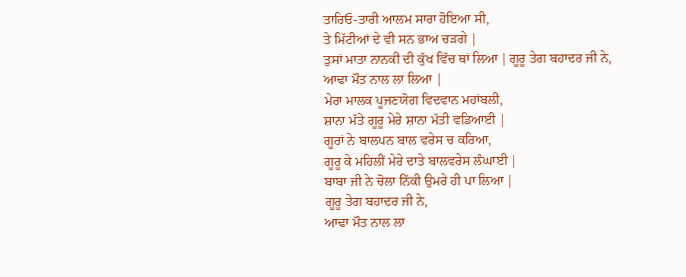ਤਾਰਿਓ-ਤਾਰੀ ਆਲਮ ਸਾਰਾ ਹੋਇਆ ਸੀ,
ਤੇ ਮਿੱਟੀਆਂ ਦੇ ਵੀ ਸਨ ਭਾਅ ਚੜਗੇ |
ਤੁਸਾਂ ਮਾਤਾ ਨਾਨਕੀ ਦੀ ਕੁੱਖ ਵਿੱਚ ਥਾਂ ਲਿਆ |ਗੂਰੂ ਤੇਗ ਬਹਾਦਰ ਜੀ ਨੇ,
ਆਢਾ ਮੌਤ ਨਾਲ ਲਾ ਲਿਆ |
ਮੇਰਾ ਮਾਲਕ ਪੂਜਣਯੋਗ ਵਿਦਵਾਨ ਮਹਾਂਬਲੀ,
ਸ਼ਾਨਾ ਮੱਤੇ ਗੂਰੂ ਮੇਰੇ ਸ਼ਾਨਾ ਮੱਤੀ ਵਡਿਆਈ |
ਗੂਰਾਂ ਨੇ ਬਾਲਪਨ ਬਾਲ ਵਰੇਸ ਚ ਕਰਿਆ,
ਗੂਰੂ ਕੇ ਮਹਿਲੀਂ ਮੇਰੇ ਦਾਤੇ ਬਾਲਵਰੇਸ ਲੰਘਾਈ |
ਬਾਬਾ ਜੀ ਨੇ ਚੋਲਾ ਨਿੱਕੀ ਉਮਰੇ ਹੀ ਪਾ ਲਿਆ |
ਗੂਰੂ ਤੇਗ ਬਹਾਦਰ ਜੀ ਨੇ,
ਆਢਾ ਮੌਤ ਨਾਲ ਲਾ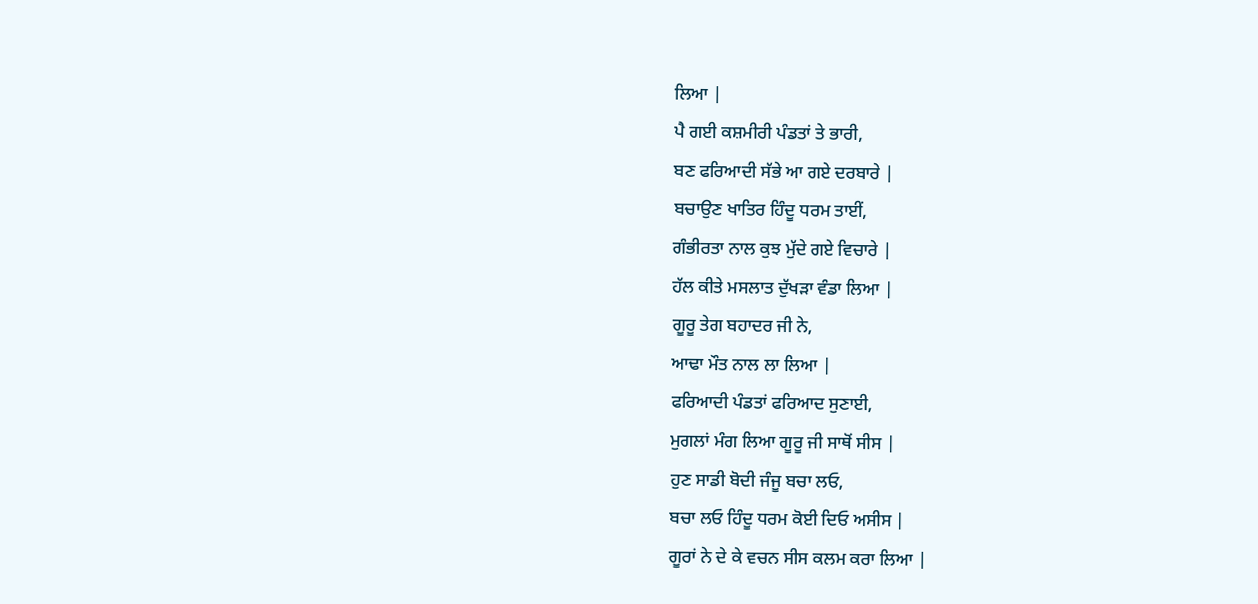ਲਿਆ |
ਪੈ ਗਈ ਕਸ਼ਮੀਰੀ ਪੰਡਤਾਂ ਤੇ ਭਾਰੀ,
ਬਣ ਫਰਿਆਦੀ ਸੱਭੇ ਆ ਗਏ ਦਰਬਾਰੇ |
ਬਚਾਉਣ ਖਾਤਿਰ ਹਿੰਦੂ ਧਰਮ ਤਾਈਂ,
ਗੰਭੀਰਤਾ ਨਾਲ ਕੁਝ ਮੁੱਦੇ ਗਏ ਵਿਚਾਰੇ |
ਹੱਲ ਕੀਤੇ ਮਸਲਾਤ ਦੁੱਖੜਾ ਵੰਡਾ ਲਿਆ |
ਗੂਰੂ ਤੇਗ ਬਹਾਦਰ ਜੀ ਨੇ,
ਆਢਾ ਮੌਤ ਨਾਲ ਲਾ ਲਿਆ |
ਫਰਿਆਦੀ ਪੰਡਤਾਂ ਫਰਿਆਦ ਸੁਣਾਈ,
ਮੁਗਲਾਂ ਮੰਗ ਲਿਆ ਗੂਰੂ ਜੀ ਸਾਥੋਂ ਸੀਸ |
ਹੁਣ ਸਾਡੀ ਬੋਦੀ ਜੰਜੂ ਬਚਾ ਲਓ,
ਬਚਾ ਲਓ ਹਿੰਦੂ ਧਰਮ ਕੋਈ ਦਿਓ ਅਸੀਸ |
ਗੂਰਾਂ ਨੇ ਦੇ ਕੇ ਵਚਨ ਸੀਸ ਕਲਮ ਕਰਾ ਲਿਆ |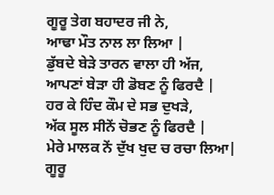ਗੂਰੂ ਤੇਗ ਬਹਾਦਰ ਜੀ ਨੇ,
ਆਢਾ ਮੌਤ ਨਾਲ ਲਾ ਲਿਆ |
ਡੁੱਬਦੇ ਬੇੜੇ ਤਾਰਨ ਵਾਲਾ ਹੀ ਅੱਜ,
ਆਪਣਾਂ ਬੇੜਾ ਹੀ ਡੋਬਣ ਨੂੰ ਫਿਰਦੈ |
ਹਰ ਕੇ ਹਿੰਦ ਕੌਮ ਦੇ ਸਭ ਦੁਖੜੇ,
ਅੱਕ ਸੂਲ ਸੀਨੇਂ ਚੋਭਣ ਨੂੰ ਫਿਰਦੈ |
ਮੇਰੇ ਮਾਲਕ ਨੇਂ ਦੁੱਖ ਖੁਦ ਚ ਰਚਾ ਲਿਆ|
ਗੂਰੂ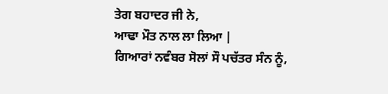ਤੇਗ ਬਹਾਦਰ ਜੀ ਨੇ,
ਆਢਾ ਮੌਤ ਨਾਲ ਲਾ ਲਿਆ |
ਗਿਆਰਾਂ ਨਵੰਬਰ ਸੋਲਾਂ ਸੌ ਪਚੱਤਰ ਸੰਨ ਨੂੰ,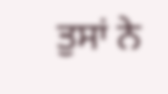ਤੁਸਾਂ ਨੇ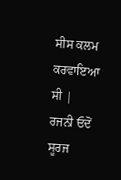ਸੀਸ ਕਲਮ ਕਰਵਾਇਆ ਸੀ |
ਰਜਨੀ ਓਦੋਂ ਸੂਰਜ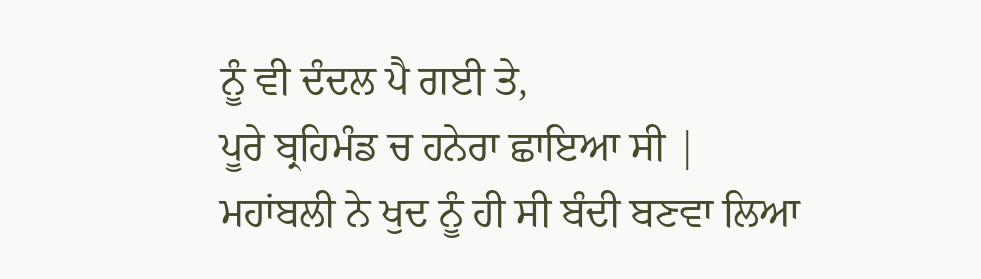ਨੂੰ ਵੀ ਦੰਦਲ ਪੈ ਗਈ ਤੇ,
ਪੂਰੇ ਬ੍ਰਹਿਮੰਡ ਚ ਹਨੇਰਾ ਛਾਇਆ ਸੀ |
ਮਹਾਂਬਲੀ ਨੇ ਖੁਦ ਨੂੰ ਹੀ ਸੀ ਬੰਦੀ ਬਣਵਾ ਲਿਆ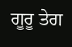ਗੂਰੂ ਤੇਗ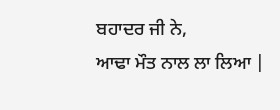ਬਹਾਦਰ ਜੀ ਨੇ,
ਆਢਾ ਮੌਤ ਨਾਲ ਲਾ ਲਿਆ |